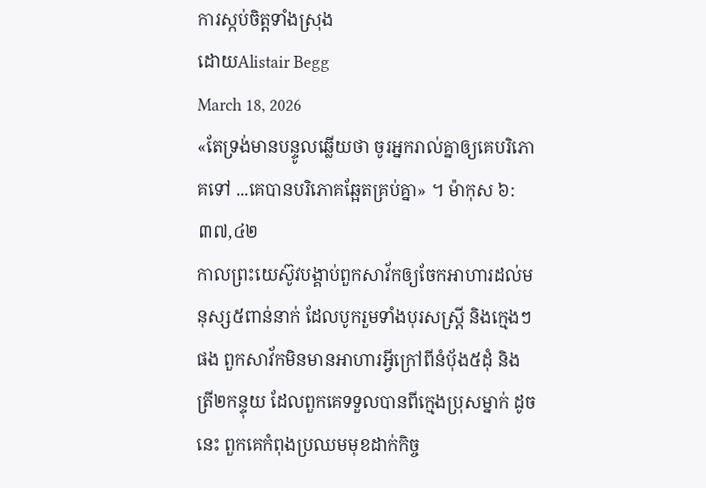ការស្កប់ចិត្តទាំងស្រុង
ដោយAlistair Begg
March 18, 2026
«តែទ្រង់មានបន្ទូលឆ្លើយថា ចូរអ្នករាល់គ្នាឲ្យគេបរិភោគទៅ ...គេបានបរិភោគឆ្អែតគ្រប់គ្នា» ។ ម៉ាកុស ៦:៣៧,៤២
កាលព្រះយេស៊ូវបង្គាប់ពួកសាវ័កឲ្យចែកអាហារដល់មនុស្ស៥ពាន់នាក់ ដែលបូករួមទាំងបុរសស្ត្រី និងក្មេងៗផង ពួកសាវ័កមិនមានអាហារអ្វីក្រៅពីនំប៉័ង៥ដុំ និងត្រី២កន្ទុយ ដែលពួកគេទទួលបានពីក្មេងប្រុសម្នាក់ ដូចនេះ ពួកគេកំពុងប្រឈមមុខដាក់កិច្ច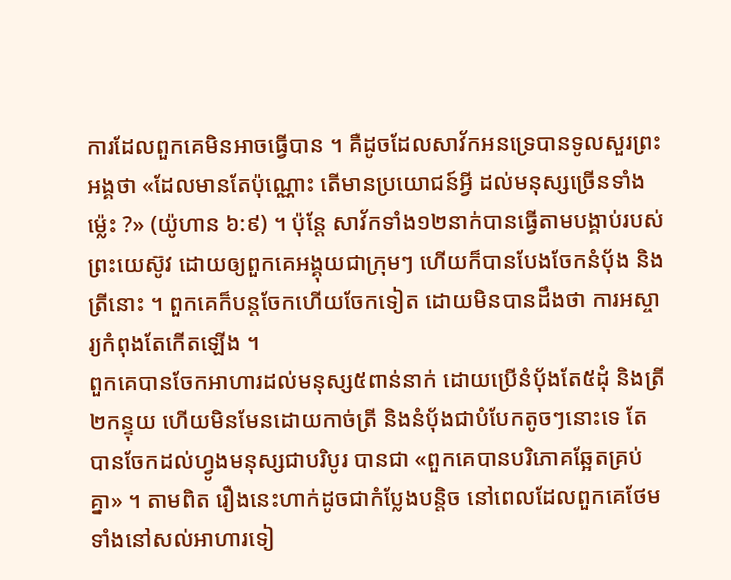ការដែលពួកគេមិនអាចធ្វើបាន ។ គឺដូចដែលសាវ័កអនទ្រេបានទូលសួរព្រះអង្គថា «ដែលមានតែប៉ុណ្ណោះ តើមានប្រយោជន៍អ្វី ដល់មនុស្សច្រើនទាំងម្ល៉េះ ?» (យ៉ូហាន ៦:៩) ។ ប៉ុន្តែ សាវ័កទាំង១២នាក់បានធ្វើតាមបង្គាប់របស់ព្រះយេស៊ូវ ដោយឲ្យពួកគេអង្គុយជាក្រុមៗ ហើយក៏បានបែងចែកនំប៉័ង និងត្រីនោះ ។ ពួកគេក៏បន្តចែកហើយចែកទៀត ដោយមិនបានដឹងថា ការអស្ចារ្យកំពុងតែកើតឡើង ។
ពួកគេបានចែកអាហារដល់មនុស្ស៥ពាន់នាក់ ដោយប្រើនំប៉័ងតែ៥ដុំ និងត្រី២កន្ទុយ ហើយមិនមែនដោយកាច់ត្រី និងនំប៉័ងជាបំបែកតូចៗនោះទេ តែបានចែកដល់ហ្វូងមនុស្សជាបរិបូរ បានជា «ពួកគេបានបរិភោគឆ្អែតគ្រប់គ្នា» ។ តាមពិត រឿងនេះហាក់ដូចជាកំប្លែងបន្តិច នៅពេលដែលពួកគេថែមទាំងនៅសល់អាហារទៀ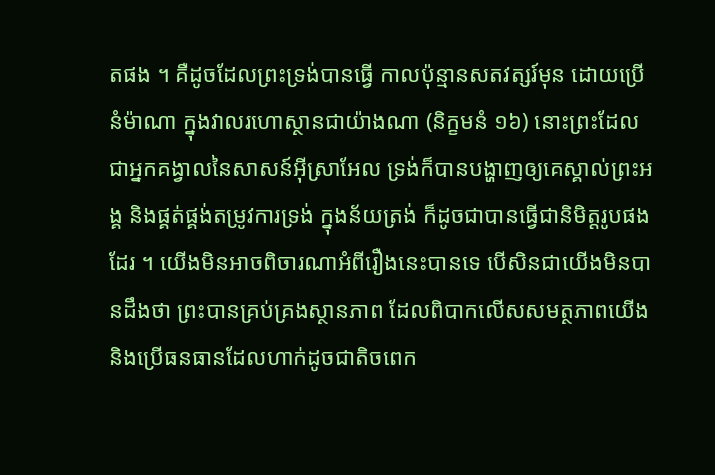តផង ។ គឺដូចដែលព្រះទ្រង់បានធ្វើ កាលប៉ុន្មានសតវត្សរ៍មុន ដោយប្រើនំម៉ាណា ក្នុងវាលរហោស្ថានជាយ៉ាងណា (និក្ខមនំ ១៦) នោះព្រះដែលជាអ្នកគង្វាលនៃសាសន៍អ៊ីស្រាអែល ទ្រង់ក៏បានបង្ហាញឲ្យគេស្គាល់ព្រះអង្គ និងផ្គត់ផ្គង់តម្រូវការទ្រង់ ក្នុងន័យត្រង់ ក៏ដូចជាបានធ្វើជានិមិត្តរូបផងដែរ ។ យើងមិនអាចពិចារណាអំពីរឿងនេះបានទេ បើសិនជាយើងមិនបានដឹងថា ព្រះបានគ្រប់គ្រងស្ថានភាព ដែលពិបាកលើសសមត្ថភាពយើង និងប្រើធនធានដែលហាក់ដូចជាតិចពេក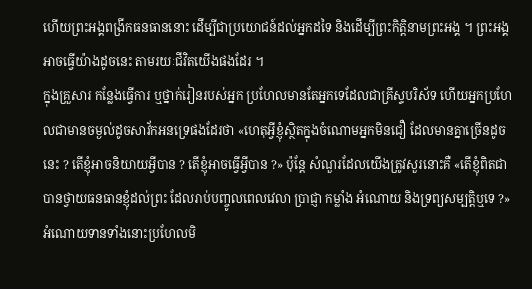ហើយព្រះអង្គពង្រីកធនធាននោះ ដើម្បីជាប្រយោជន៍ដល់អ្នកដទៃ និងដើម្បីព្រះកិត្តិនាមព្រះអង្គ ។ ព្រះអង្គអាចធ្វើយ៉ាងដូចនេះ តាមរយៈជីវិតយើងផងដែរ ។
ក្នុងគ្រួសារ កន្លែងធ្វើការ ឬថ្នាក់រៀនរបស់អ្នក ប្រហែលមានតែអ្នកទេដែលជាគ្រីស្ទបរិស័ទ ហើយអ្នកប្រហែលជាមានចម្ងល់ដូចសាវ័កអនទ្រេផងដែរថា «ហេតុអ្វីខ្ញុំស្ថិតក្នុងចំណោមអ្នកមិនជឿ ដែលមានគ្នាច្រើនដូចនេះ ? តើខ្ញុំអាចនិយាយអ្វីបាន ? តើខ្ញុំអាចធ្វើអ្វីបាន ?» ប៉ុន្តែ សំណួរដែលយើងត្រូវសួរនោះគឺ «តើខ្ញុំពិតជាបានថ្វាយធនធានខ្ញុំដល់ព្រះ ដែលរាប់បញ្ចូលពេលវេលា ប្រាជ្ញា កម្លាំង អំណោយ និងទ្រព្យសម្បត្តិឬទេ ?» អំណោយទានទាំងនោះប្រហែលមិ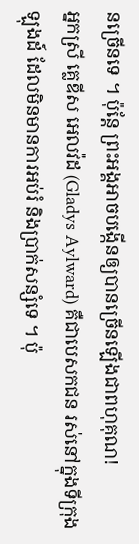នច្រើនទេ ។ ប៉ុន្តែ ព្រះអង្គអាចបង្កើនឲ្យបានច្រើនឡើងជាពហុគុណ!
អ្នកស្រី គ្លេឌីស អេលវ៉ដ (Gladys Aylward) គឺជាបេសកជន រស់នៅក្នុងទីក្រុងឡុងដ៍ ដែលមិនមានការអប់រំ និងប្រាក់សន្សំទេ ។ ប៉ុ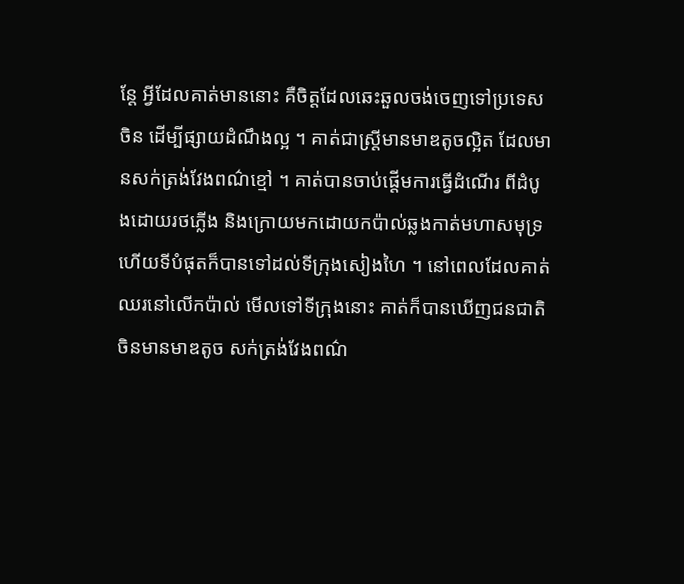ន្តែ អ្វីដែលគាត់មាននោះ គឺចិត្តដែលឆេះឆួលចង់ចេញទៅប្រទេសចិន ដើម្បីផ្សាយដំណឹងល្អ ។ គាត់ជាស្រ្តីមានមាឌតូចល្អិត ដែលមានសក់ត្រង់វែងពណ៌ខ្មៅ ។ គាត់បានចាប់ផ្តើមការធ្វើដំណើរ ពីដំបូងដោយរថភ្លើង និងក្រោយមកដោយកប៉ាល់ឆ្លងកាត់មហាសមុទ្រ ហើយទីបំផុតក៏បានទៅដល់ទីក្រុងសៀងហៃ ។ នៅពេលដែលគាត់ឈរនៅលើកប៉ាល់ មើលទៅទីក្រុងនោះ គាត់ក៏បានឃើញជនជាតិចិនមានមាឌតូច សក់ត្រង់វែងពណ៌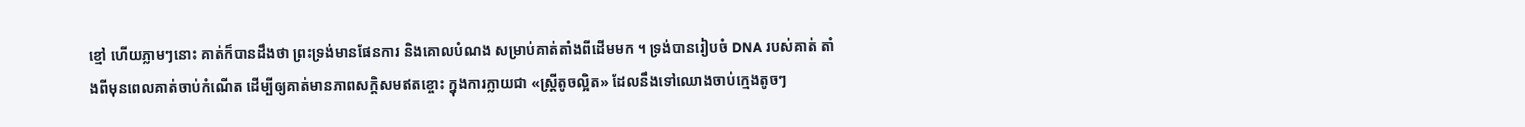ខ្មៅ ហើយភ្លាមៗនោះ គាត់ក៏បានដឹងថា ព្រះទ្រង់មានផែនការ និងគោលបំណង សម្រាប់គាត់តាំងពីដើមមក ។ ទ្រង់បានរៀបចំ DNA របស់គាត់ តាំងពីមុនពេលគាត់ចាប់កំណើត ដើម្បីឲ្យគាត់មានភាពសក្ដិសមឥតខ្ចោះ ក្នុងការក្លាយជា «ស្ត្រីតូចល្អិត» ដែលនឹងទៅឈោងចាប់ក្មេងតូចៗ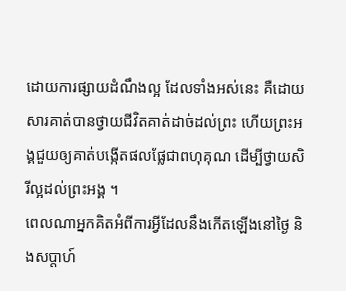ដោយការផ្សាយដំណឹងល្អ ដែលទាំងអស់នេះ គឺដោយសារគាត់បានថ្វាយជីវិតគាត់ដាច់ដល់ព្រះ ហើយព្រះអង្គជួយឲ្យគាត់បង្កើតផលផ្លែជាពហុគុណ ដើម្បីថ្វាយសិរីល្អដល់ព្រះអង្គ ។
ពេលណាអ្នកគិតអំពីការអ្វីដែលនឹងកើតឡើងនៅថ្ងៃ និងសប្តាហ៍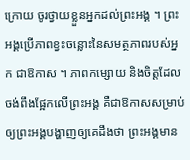ក្រោយ ចូរថ្វាយខ្លួនអ្នកដល់ព្រះអង្គ ។ ព្រះអង្គប្រើភាពខ្វះចន្លោះនៃសមត្ថភាពរបស់អ្នក ជាឱកាស ។ ភាពកម្សោយ និងចិត្តដែលចង់ពឹងផ្អែកលើព្រះអង្គ គឺជាឱកាសសម្រាប់ឲ្យព្រះអង្គបង្ហាញឲ្យគេដឹងថា ព្រះអង្គមាន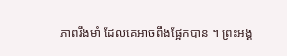ភាពរឹងមាំ ដែលគេអាចពឹងផ្អែកបាន ។ ព្រះអង្គ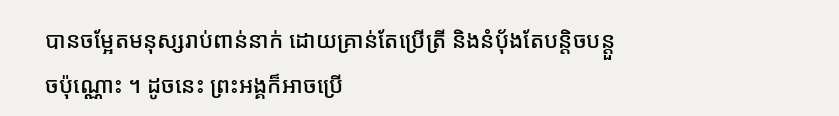បានចម្អែតមនុស្សរាប់ពាន់នាក់ ដោយគ្រាន់តែប្រើត្រី និងនំប៉័ងតែបន្តិចបន្តួចប៉ុណ្ណោះ ។ ដូចនេះ ព្រះអង្គក៏អាចប្រើ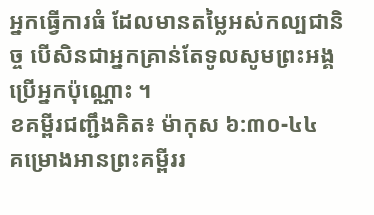អ្នកធ្វើការធំ ដែលមានតម្លៃអស់កល្បជានិច្ច បើសិនជាអ្នកគ្រាន់តែទូលសូមព្រះអង្គប្រើអ្នកប៉ុណ្ណោះ ។
ខគម្ពីរជញ្ជឹងគិត៖ ម៉ាកុស ៦:៣០-៤៤
គម្រោងអានព្រះគម្ពីររ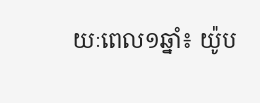យៈពេល១ឆ្នាំ៖ យ៉ូប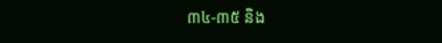៣៤-៣៥ និង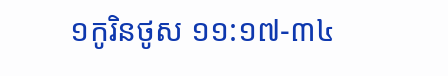១កូរិនថូស ១១:១៧-៣៤